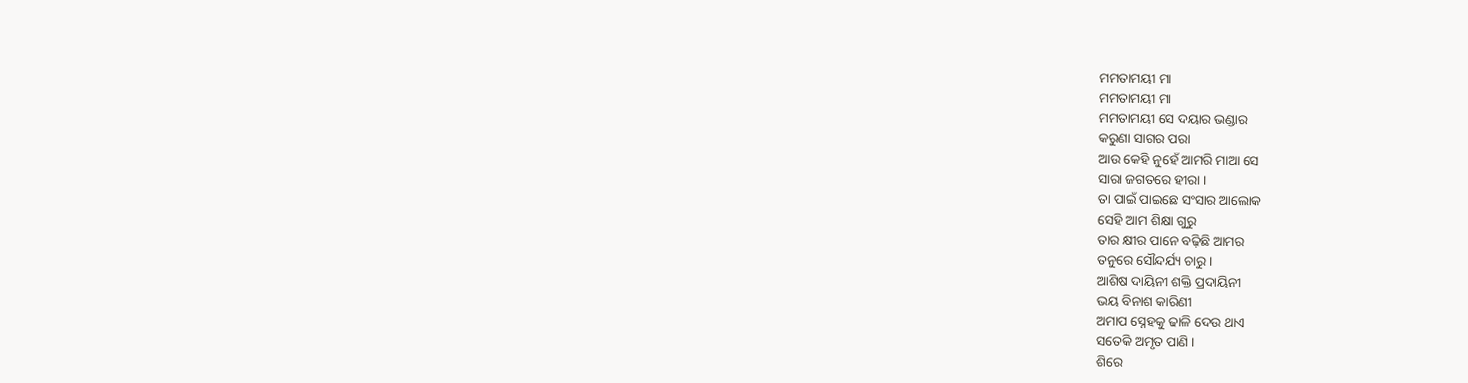ମମତାମୟୀ ମା
ମମତାମୟୀ ମା
ମମତାମୟୀ ସେ ଦୟାର ଭଣ୍ଡାର
କରୁଣା ସାଗର ପରା
ଆଉ କେହି ନୁହେଁ ଆମରି ମାଆ ସେ
ସାରା ଜଗତରେ ହୀରା ।
ତା ପାଇଁ ପାଇଛେ ସଂସାର ଆଲୋକ
ସେହି ଆମ ଶିକ୍ଷା ଗୁରୁ
ତାର କ୍ଷୀର ପାନେ ବଢ଼ିଛି ଆମର
ତନୁରେ ସୌନ୍ଦର୍ଯ୍ୟ ଚାରୁ ।
ଆଶିଷ ଦାୟିନୀ ଶକ୍ତି ପ୍ରଦାୟିନୀ
ଭୟ ବିନାଶ କାରିଣୀ
ଅମାପ ସ୍ନେହକୁ ଢାଳି ଦେଉ ଥାଏ
ସତେକି ଅମୃତ ପାଣି ।
ଶିରେ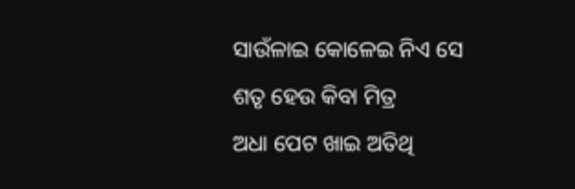ସାଉଁଳାଇ କୋଳେଇ ନିଏ ସେ
ଶତୃ ହେଉ କିବା ମିତ୍ର
ଅଧା ପେଟ ଖାଇ ଅତିଥି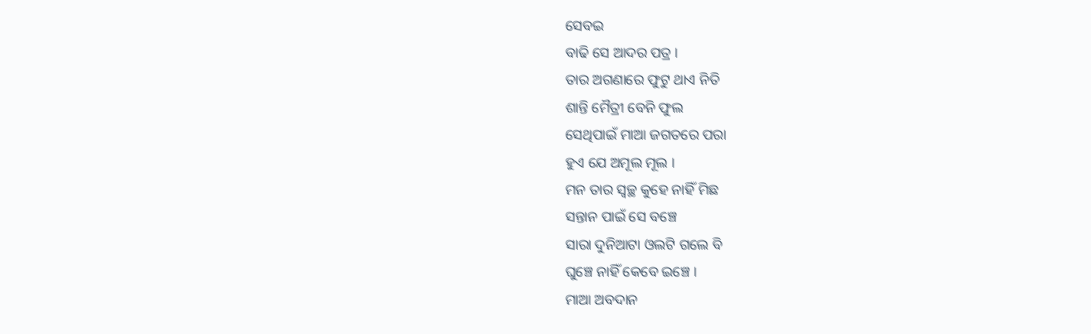ସେବଇ
ବାଢି ସେ ଆଦର ପତ୍ର ।
ତାର ଅଗଣାରେ ଫୁଟୁ ଥାଏ ନିତି
ଶାନ୍ତି ମୈତ୍ରୀ ବେନି ଫୁଲ
ସେଥିପାଇଁ ମାଆ ଜଗତରେ ପରା
ହୁଏ ଯେ ଅମୂଲ ମୂଲ ।
ମନ ତାର ସ୍ୱଚ୍ଛ କୁହେ ନାହିଁ ମିଛ
ସନ୍ତାନ ପାଇଁ ସେ ବଞ୍ଚେ
ସାରା ଦୁନିଆଟା ଓଲଟି ଗଲେ ବି
ଘୁଞ୍ଚେ ନାହିଁ କେବେ ଇଞ୍ଚେ ।
ମାଆ ଅବଦାନ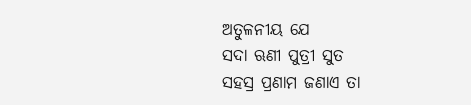ଅତୁଳନୀୟ ଯେ
ସଦା ଋଣୀ ପୁତ୍ରୀ ସୁତ
ସହସ୍ର ପ୍ରଣାମ ଜଣାଏ ତା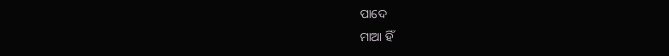ପାଦେ
ମାଆ ହିଁ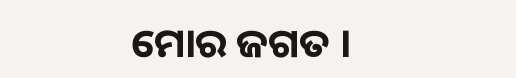ମୋର ଜଗତ ।